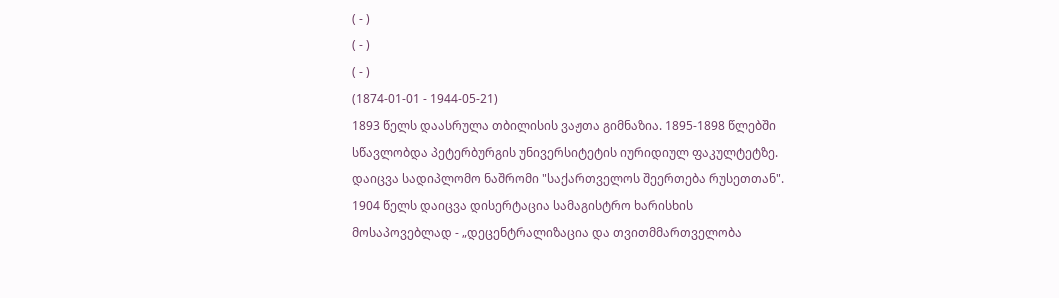( - )
( - )
( - )
(1874-01-01 - 1944-05-21)
1893 წელს დაასრულა თბილისის ვაჟთა გიმნაზია. 1895-1898 წლებში სწავლობდა პეტერბურგის უნივერსიტეტის იურიდიულ ფაკულტეტზე. დაიცვა სადიპლომო ნაშრომი "საქართველოს შეერთება რუსეთთან". 1904 წელს დაიცვა დისერტაცია სამაგისტრო ხარისხის მოსაპოვებლად - „დეცენტრალიზაცია და თვითმმართველობა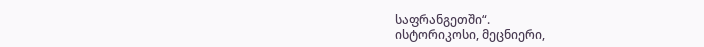საფრანგეთში“.
ისტორიკოსი, მეცნიერი,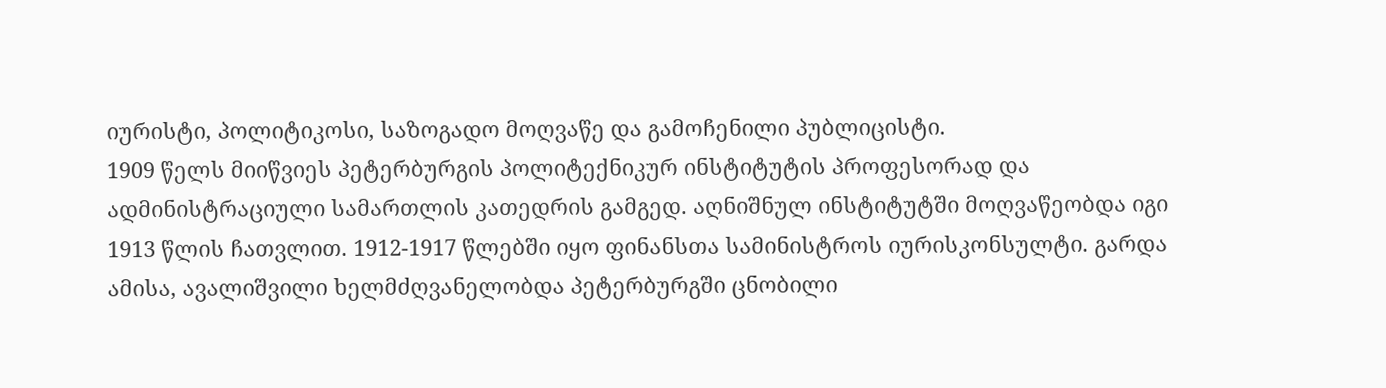იურისტი, პოლიტიკოსი, საზოგადო მოღვაწე და გამოჩენილი პუბლიცისტი.
1909 წელს მიიწვიეს პეტერბურგის პოლიტექნიკურ ინსტიტუტის პროფესორად და ადმინისტრაციული სამართლის კათედრის გამგედ. აღნიშნულ ინსტიტუტში მოღვაწეობდა იგი 1913 წლის ჩათვლით. 1912-1917 წლებში იყო ფინანსთა სამინისტროს იურისკონსულტი. გარდა ამისა, ავალიშვილი ხელმძღვანელობდა პეტერბურგში ცნობილი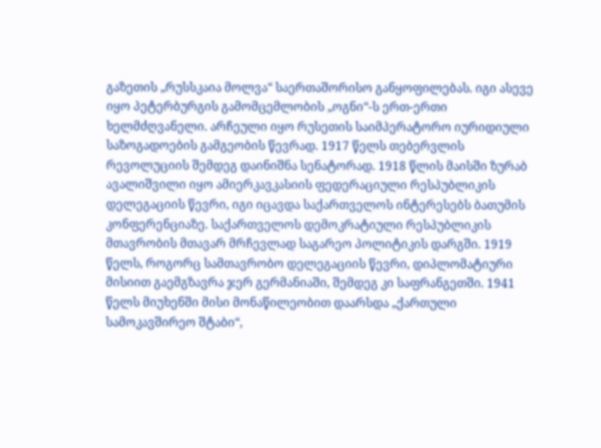გაზეთის „რუსსკაია მოლვა“ საერთაშორისო განყოფილებას. იგი ასევე იყო პეტერბურგის გამომცემლობის „ოგნი“-ს ერთ-ერთი ხელმძღვანელი. არჩეული იყო რუსეთის საიმპერატორო იურიდიული საზოგადოების გამგეობის წევრად. 1917 წელს თებერვლის რევოლუციის შემდეგ დაინიშნა სენატორად. 1918 წლის მაისში ზურაბ ავალიშვილი იყო ამიერკავკასიის ფედერაციული რესპუბლიკის დელეგაციის წევრი, იგი იცავდა საქართველოს ინტერესებს ბათუმის კონფერენციაზე. საქართველოს დემოკრატიული რესპუბლიკის მთავრობის მთავარ მრჩევლად საგარეო პოლიტიკის დარგში. 1919 წელს, როგორც სამთავრობო დელეგაციის წევრი, დიპლომატიური მისიით გაემგზავრა ჯერ გერმანიაში, შემდეგ კი საფრანგეთში. 1941 წელს მიუხენში მისი მონაწილეობით დაარსდა „ქართული სამოკავშირეო შტაბი“,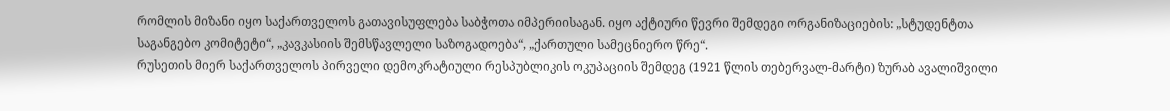რომლის მიზანი იყო საქართველოს გათავისუფლება საბჭოთა იმპერიისაგან. იყო აქტიური წევრი შემდეგი ორგანიზაციების: „სტუდენტთა საგანგებო კომიტეტი“, „კავკასიის შემსწავლელი საზოგადოება“, „ქართული სამეცნიერო წრე“.
რუსეთის მიერ საქართველოს პირველი დემოკრატიული რესპუბლიკის ოკუპაციის შემდეგ (1921 წლის თებერვალ-მარტი) ზურაბ ავალიშვილი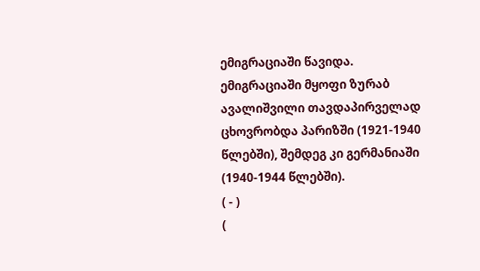ემიგრაციაში წავიდა. ემიგრაციაში მყოფი ზურაბ ავალიშვილი თავდაპირველად ცხოვრობდა პარიზში (1921-1940 წლებში), შემდეგ კი გერმანიაში (1940-1944 წლებში).
( - )
(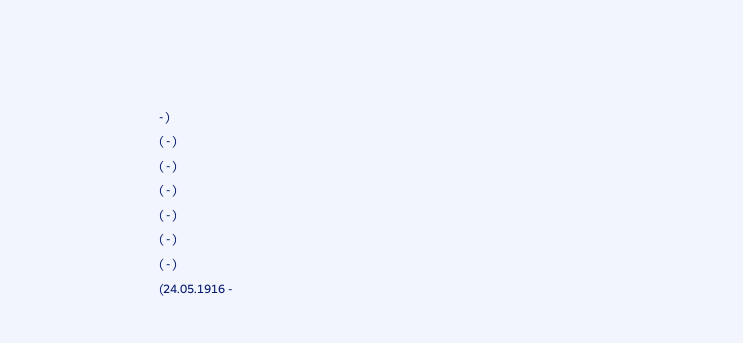- )
( - )
( - )
( - )
( - )
( - )
( - )
(24.05.1916 -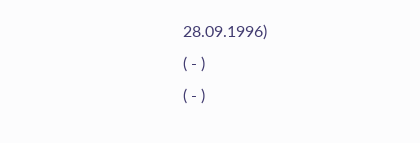28.09.1996)
( - )
( - )